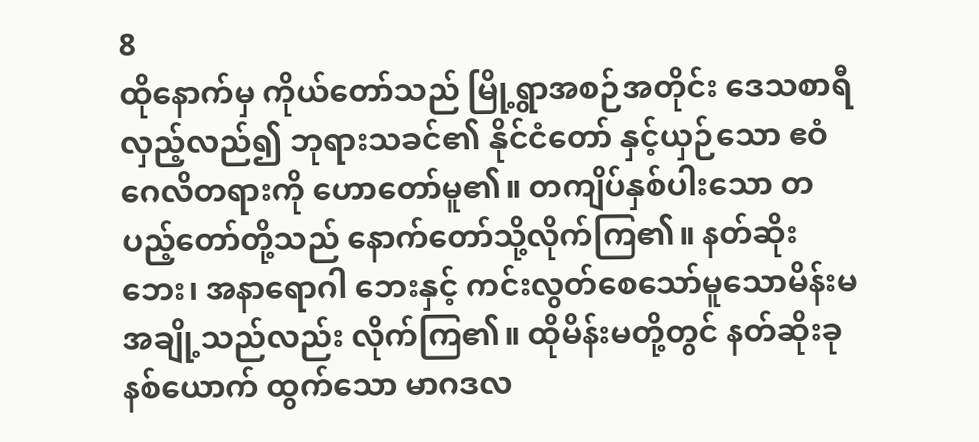8
ထိုနောက်မှ ကိုယ်တော်သည် မြို့ရွာအစဉ်အတိုင်း ဒေသစာရီလှည့်လည်၍ ဘုရားသခင်၏ နိုင်ငံတော် နှင့်ယှဉ်သော ဧဝံဂေလိတရားကို ဟောတော်မူ၏။ တကျိပ်နှစ်ပါးသော တပည့်တော်တို့သည် နောက်တော်သို့လိုက်ကြ၏။ နတ်ဆိုးဘေး၊ အနာရောဂါ ဘေးနှင့် ကင်းလွတ်စေသော်မူသောမိန်းမအချို့သည်လည်း လိုက်ကြ၏။ ထိုမိန်းမတို့တွင် နတ်ဆိုးခုနစ်ယောက် ထွက်သော မာဂဒလ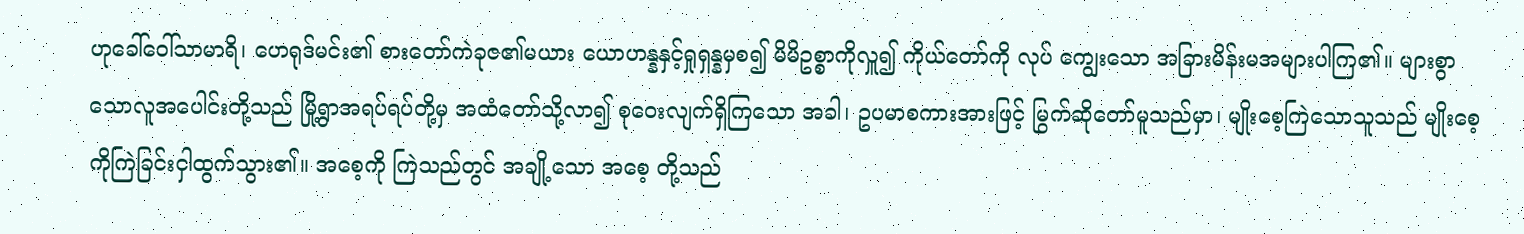ဟုခေါ်ဝေါ်သာမာရိ၊ ဟေရုဒ်မင်း၏ စားတော်ကဲခုဇ၏မယား ယောဟန္နနှင့်ရှုရှန္နမှစ၍ မိမိဥစ္စာကိုလှူ၍ ကိုယ်တော်ကို လုပ် ကျွေးသော အခြားမိန်းမအများပါကြ၏။ များစွာသောလူအပေါင်းတို့သည် မြို့ရွာအရပ်ရပ်တို့မှ အထံတော်သို့လာ၍ စုဝေးလျက်ရှိကြသော အခါ၊ ဥပမာစကားအားဖြင့် မြွက်ဆိုတော်မူသည်မှာ၊ မျိုးစေ့ကြဲသောသူသည် မျိုးစေ့ကိုကြဲခြင်းငှါထွက်သွား၏။ အစေ့ကို ကြဲသည်တွင် အချို့သော အစေ့ တို့သည်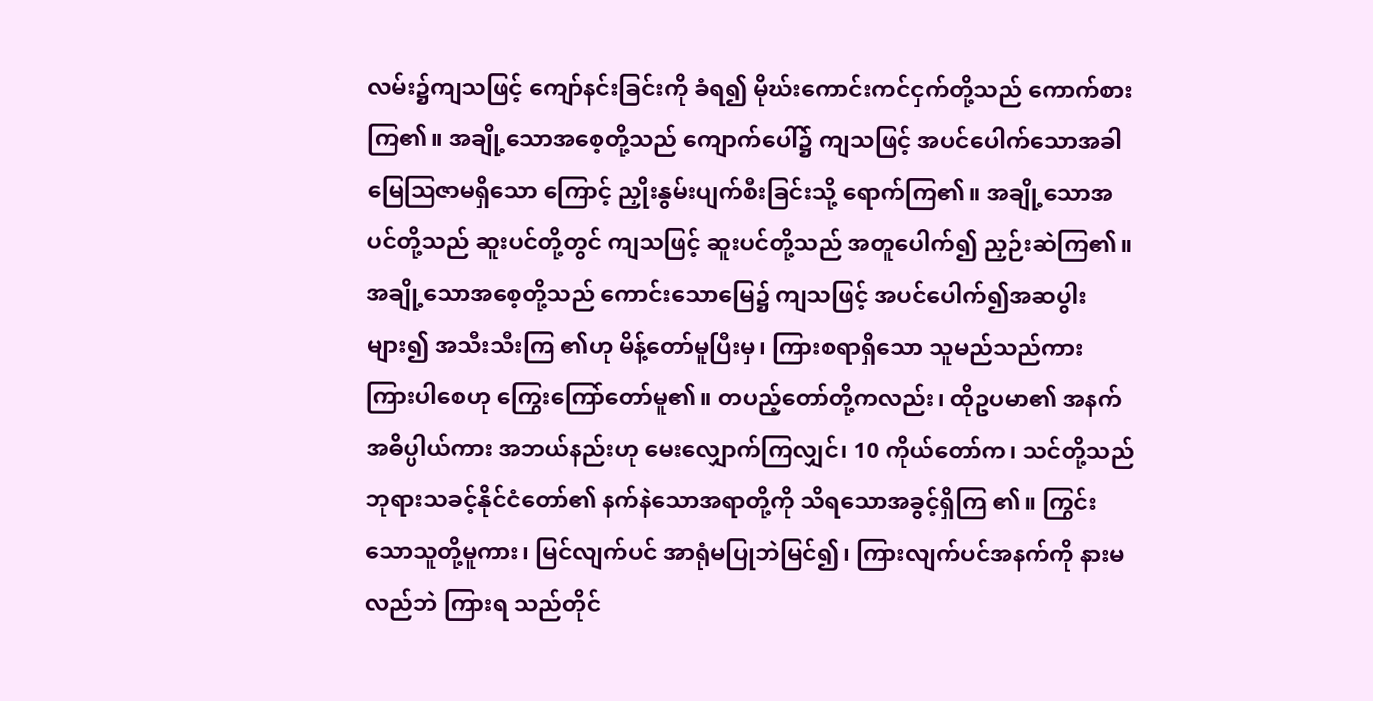လမ်း၌ကျသဖြင့် ကျော်နင်းခြင်းကို ခံရ၍ မိုဃ်းကောင်းကင်ငှက်တို့သည် ကောက်စားကြ၏။ အချို့သောအစေ့တို့သည် ကျောက်ပေါ်၌ ကျသဖြင့် အပင်ပေါက်သောအခါ မြေဩဇာမရှိသော ကြောင့် ညှိုးနွမ်းပျက်စီးခြင်းသို့ ရောက်ကြ၏။ အချို့သောအပင်တို့သည် ဆူးပင်တို့တွင် ကျသဖြင့် ဆူးပင်တို့သည် အတူပေါက်၍ ညှဉ်းဆဲကြ၏။ အချို့သောအစေ့တို့သည် ကောင်းသောမြေ၌ ကျသဖြင့် အပင်ပေါက်၍အဆပွါးများ၍ အသီးသီးကြ ၏ဟု မိန့်တော်မူပြီးမှ၊ ကြားစရာရှိသော သူမည်သည်ကား ကြားပါစေဟု ကြွေးကြော်တော်မူ၏။ တပည့်တော်တို့ကလည်း၊ ထိုဥပမာ၏ အနက်အဓိပ္ပါယ်ကား အဘယ်နည်းဟု မေးလျှောက်ကြလျှင်၊ 10 ကိုယ်တော်က၊ သင်တို့သည် ဘုရားသခင့်နိုင်ငံတော်၏ နက်နဲသောအရာတို့ကို သိရသောအခွင့်ရှိကြ ၏။ ကြွင်းသောသူတို့မူကား၊ မြင်လျက်ပင် အာရုံမပြုဘဲမြင်၍၊ ကြားလျက်ပင်အနက်ကို နားမလည်ဘဲ ကြားရ သည်တိုင်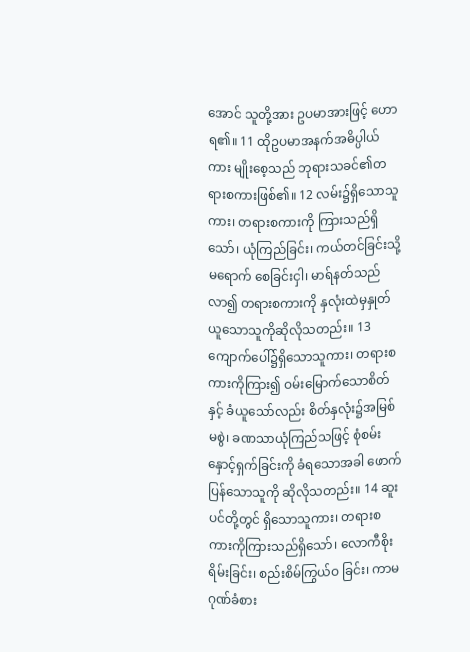အောင် သူတို့အား ဥပမာအားဖြင့် ဟောရ၏။ 11 ထိုဥပမာအနက်အဓိပ္ပါယ်ကား မျိုးစေ့သည် ဘုရားသခင်၏တရားစကားဖြစ်၏။ 12 လမ်း၌ရှိသောသူကား၊ တရားစကားကို ကြားသည်ရှိသော်၊ ယုံကြည်ခြင်း၊ ကယ်တင်ခြင်းသို့ မရောက် စေခြင်းငှါ၊ မာရ်နတ်သည် လာ၍ တရားစကားကို နှလုံးထဲမှနှုတ်ယူသောသူကိုဆိုလိုသတည်း။ 13 ကျောက်ပေါ်၌ရှိသောသူကား၊ တရားစကားကိုကြား၍ ဝမ်းမြောက်သောစိတ်နှင့် ခံယူသော်လည်း စိတ်နှလုံး၌အမြစ်မစွဲ၊ ခဏသာယုံကြည်သဖြင့် စုံစမ်းနှောင့်ရှက်ခြင်းကို ခံရသောအခါ ဖောက်ပြန်သောသူကို ဆိုလိုသတည်း။ 14 ဆူးပင်တို့တွင် ရှိသောသူကား၊ တရားစကားကိုကြားသည်ရှိသော်၊ လောကီစိုးရိမ်းခြင်း၊ စည်းစိမ်ကြွယ်ဝ ခြင်း၊ ကာမဂုဏ်ခံစား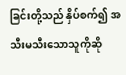ခြင်းတို့သည် နှိပ်စက်၍ အသီးမသီးသောသူကိုဆို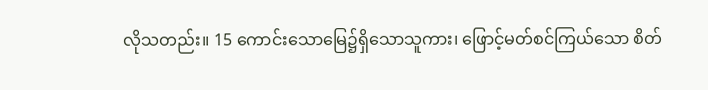လိုသတည်း။ 15 ကောင်းသောမြေ၌ရှိသောသူကား၊ ဖြောင့်မတ်စင်ကြယ်သော စိတ်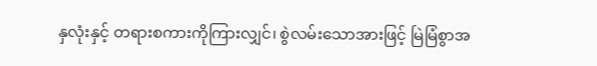နှလုံးနှင့် တရားစကားကိုကြားလျှင်၊ စွဲလမ်းသောအားဖြင့် မြဲမြံစွာအ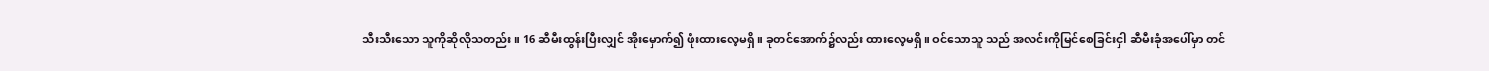သီးသီးသော သူကိုဆိုလိုသတည်း။ 16 ဆီမီးထွန်းပြီးလျှင် အိုးမှောက်၍ ဖုံးထားလေ့မရှိ။ ခုတင်အောက်၌လည်း ထားလေ့မရှိ။ ဝင်သောသူ သည် အလင်းကိုမြင်စေခြင်းငှါ ဆီမီးခုံအပေါ်မှာ တင်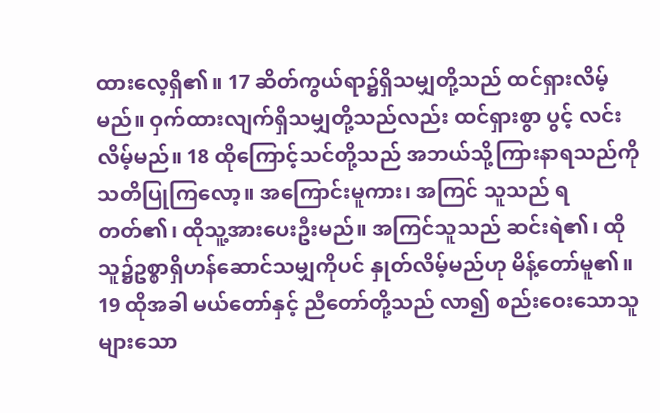ထားလေ့ရှိ၏။ 17 ဆိတ်ကွယ်ရာ၌ရှိသမျှတို့သည် ထင်ရှားလိမ့်မည်။ ဝှက်ထားလျက်ရှိသမျှတို့သည်လည်း ထင်ရှားစွာ ပွင့် လင်းလိမ့်မည်။ 18 ထိုကြောင့်သင်တို့သည် အဘယ်သို့ကြားနာရသည်ကို သတိပြုကြလော့။ အကြောင်းမူကား၊ အကြင် သူသည် ရတတ်၏၊ ထိုသူ့အားပေးဦးမည်။ အကြင်သူသည် ဆင်းရဲ၏၊ ထိုသူ၌ဥစ္စာရှိဟန်ဆောင်သမျှကိုပင် နှုတ်လိမ့်မည်ဟု မိန့်တော်မူ၏။ 19 ထိုအခါ မယ်တော်နှင့် ညီတော်တို့သည် လာ၍ စည်းဝေးသောသူများသော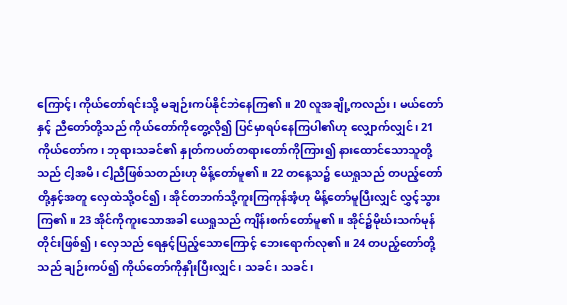ကြောင့်၊ ကိုယ်တော်ရင်းသို့ မချဉ်းကပ်နိုင်ဘဲနေကြ၏။ 20 လူအချို့ကလည်း၊ မယ်တော်နှင့် ညီတော်တို့သည် ကိုယ်တော်ကိုတွေ့လို၍ ပြင်မှာရပ်နေကြပါ၏ဟု လျှောက်လျှင်၊ 21 ကိုယ်တော်က၊ ဘုရားသခင်၏ နှုတ်ကပတ်တရားတော်ကိုကြား၍ နားထောင်သောသူတို့သည် ငါ့အမိ၊ ငါ့ညီဖြစ်သတည်းဟု မိန့်တော်မူ၏။ 22 တနေ့သ၌ ယေရှုသည် တပည့်တော်တို့နှင့်အတူ လှေထဲသို့ဝင်၍၊ အိုင်တဘက်သို့ကူးကြကုန်အံ့ဟု မိန့်တော်မူပြီးလျှင် လွှင့်သွားကြ၏။ 23 အိုင်ကိုကူးသောအခါ ယေရှုသည် ကျိန်းစက်တော်မူ၏။ အိုင်၌မိုဃ်းသက်မုန်တိုင်းဖြစ်၍၊ လှေသည် ရေနှင့်ပြည့်သောကြောင့် ဘေးရောက်လု၏။ 24 တပည့်တော်တို့သည် ချဉ်းကပ်၍ ကိုယ်တော်ကိုနှိုးပြီးလျှင်၊ သခင်၊ သခင်၊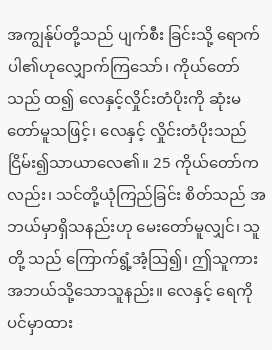အကျွန်ုပ်တို့သည် ပျက်စီး ခြင်းသို့ ရောက်ပါ၏ဟုလျှောက်ကြသော်၊ ကိုယ်တော်သည် ထ၍ လေနှင့်လှိုင်းတံပိုးကို ဆုံးမတော်မူသဖြင့်၊ လေနှင့် လှိုင်းတံပိုးသည် ငြိမ်း၍သာယာလေ၏။ 25 ကိုယ်တော်ကလည်း၊ သင်တို့ယုံကြည်ခြင်း စိတ်သည် အဘယ်မှာရှိသနည်းဟု မေးတော်မူလျှင်၊ သူတို့ သည် ကြောက်ရွံ့အံ့ဩ၍၊ ဤသူကား အဘယ်သို့သောသူနည်း။ လေနှင့် ရေကိုပင်မှာထား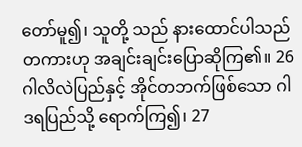တော်မူ၍၊ သူတို့ သည် နားထောင်ပါသည်တကားဟု အချင်းချင်းပြောဆိုကြ၏။ 26 ဂါလိလဲပြည်နှင့် အိုင်တဘက်ဖြစ်သော ဂါဒရပြည်သို့ ရောက်ကြ၍၊ 27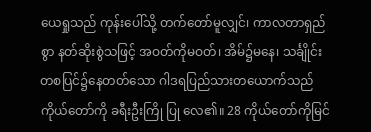ယေရှုသည် ကုန်းပေါ်သို့ တက်တော်မူလျှင်၊ ကာလတာရှည်စွာ နတ်ဆိုးစွဲသဖြင့် အဝတ်ကိုမဝတ်၊ အိမ်၌မနေ၊ သင်္ချိုင်းတစပြင်၌နေတတ်သော ဂါဒရပြည်သားတယောက်သည် ကိုယ်တော်ကို ခရီးဦးကြို ပြု လေ၏။ 28 ကိုယ်တော်ကိုမြင်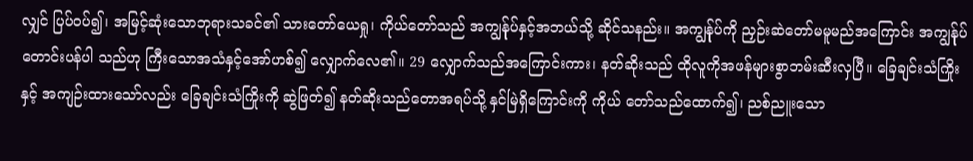လျှင် ပြပ်ဝပ်၍၊ အမြင့်ဆုံးသောဘုရားသခင်၏ သားတော်ယေရှု၊ ကိုယ်တော်သည် အကျွန်ုပ်နှင့်အဘယ်သို့ ဆိုင်သနည်း။ အကျွန်ုပ်ကို ညှဉ်းဆဲတော်မမူမည်အကြောင်း အကျွန်ုပ်တောင်းပန်ပါ သည်ဟု ကြီးသောအသံနှင့်အော်ဟစ်၍ လျှောက်လေ၏။ 29 လျှောက်သည်အကြောင်းကား၊ နတ်ဆိုးသည် ထိုလူကိုအဖန်များစွာဘမ်းဆီးလှပြီ။ ခြေချင်းသံကြိုးနှင့် အကျဉ်းထားသော်လည်း ခြေချင်းသံကြိုးကို ဆွဲဖြတ်၍ နတ်ဆိုးသည်တောအရပ်သို့ နှင်မြဲရှိကြောင်းကို ကိုယ် တော်သည်ထောက်၍၊ ညစ်ညူးသော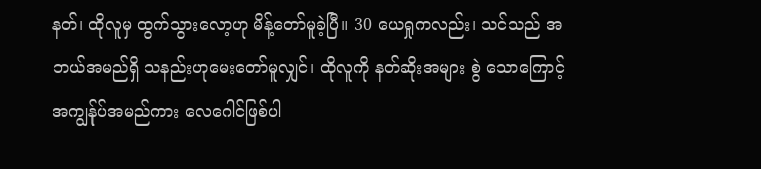နတ်၊ ထိုလူမှ ထွက်သွားလော့ဟု မိန့်တော်မူခဲ့ပြီ။ 30 ယေရှုကလည်း၊ သင်သည် အဘယ်အမည်ရှိ သနည်းဟုမေးတော်မူလျှင်၊ ထိုလူကို နတ်ဆိုးအများ စွဲ သောကြောင့် အကျွန်ုပ်အမည်ကား လေဂေါင်ဖြစ်ပါ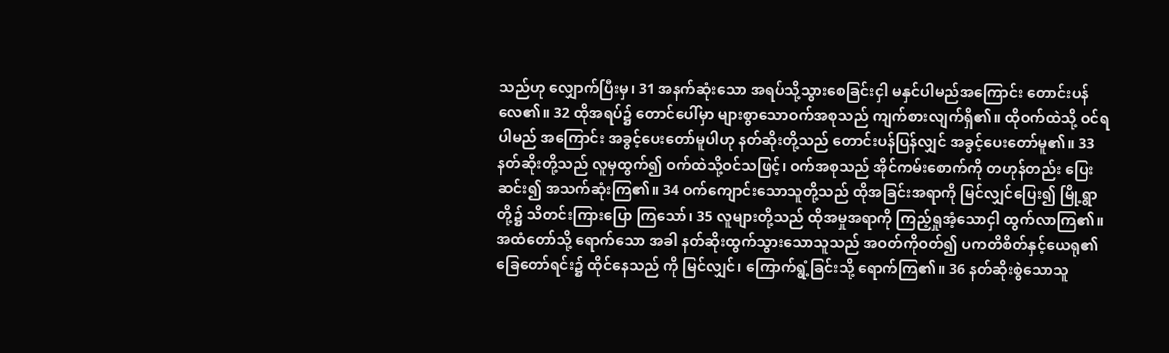သည်ဟု လျှောက်ပြီးမှ၊ 31 အနက်ဆုံးသော အရပ်သို့သွားစေခြင်းငှါ မနှင်ပါမည်အကြောင်း တောင်းပန်လေ၏။ 32 ထိုအရပ်၌ တောင်ပေါ်မှာ များစွာသောဝက်အစုသည် ကျက်စားလျက်ရှိ၏။ ထိုဝက်ထဲသို့ ဝင်ရပါမည် အကြောင်း အခွင့်ပေးတော်မူပါဟု နတ်ဆိုးတို့သည် တောင်းပန်ပြန်လျှင် အခွင့်ပေးတော်မူ၏။ 33 နတ်ဆိုးတို့သည် လူမှထွက်၍ ဝက်ထဲသို့ဝင်သဖြင့်၊ ဝက်အစုသည် အိုင်ကမ်းစောက်ကို တဟုန်တည်း ပြေးဆင်း၍ အသက်ဆုံးကြ၏။ 34 ဝက်ကျောင်းသောသူတို့သည် ထိုအခြင်းအရာကို မြင်လျှင်ပြေး၍ မြို့ရွာတို့၌ သိတင်းကြားပြော ကြသော်၊ 35 လူများတို့သည် ထိုအမှုအရာကို ကြည့်ရှုအံ့သောငှါ ထွက်လာကြ၏။ အထံတော်သို့ ရောက်သော အခါ နတ်ဆိုးထွက်သွားသောသူသည် အဝတ်ကိုဝတ်၍ ပကတိစိတ်နှင့်ယေရု၏ ခြေတော်ရင်း၌ ထိုင်နေသည် ကို မြင်လျှင်၊ ကြောက်ရွံ့ခြင်းသို့ ရောက်ကြ၏။ 36 နတ်ဆိုးစွဲသောသူ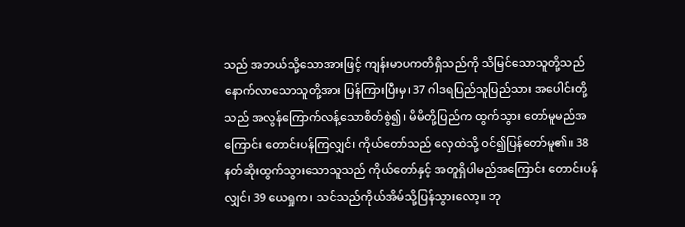သည် အဘယ်သို့သောအားဖြင့် ကျန်းမာပကတိရှိသည်ကို သိမြင်သောသူတို့သည် နောက်လာသောသူတို့အား ပြန်ကြားပြီးမှ၊ 37 ဂါဒရပြည်သူပြည်သား အပေါင်းတို့သည် အလွန်ကြောက်လန့်သောစိတ်စွဲ၍၊ မိမိတို့ပြည်က ထွက်သွား တော်မူမည်အကြောင်း တောင်းပန်ကြလျှင်၊ ကိုယ်တော်သည် လှေထဲသို့ ဝင်၍ပြန်တော်မူ၏။ 38 နတ်ဆိုးထွက်သွားသောသူသည် ကိုယ်တော်နှင့် အတူရှိပါမည်အကြောင်း တောင်းပန်လျှင်၊ 39 ယေရှုက၊ သင်သည်ကိုယ်အိမ်သို့ပြန်သွားလော့။ ဘု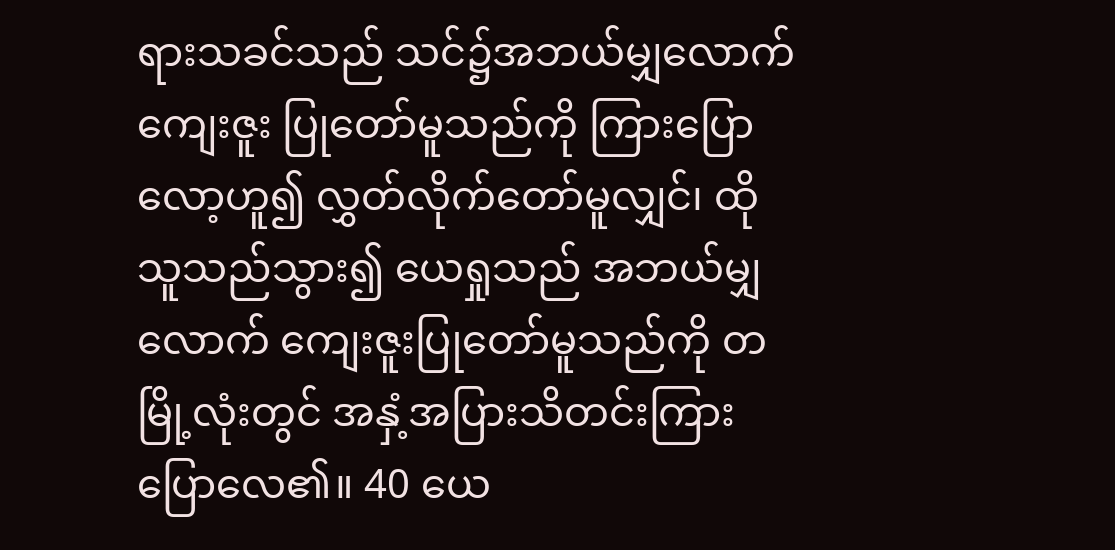ရားသခင်သည် သင်၌အဘယ်မျှလောက် ကျေးဇူး ပြုတော်မူသည်ကို ကြားပြောလော့ဟူ၍ လွှတ်လိုက်တော်မူလျှင်၊ ထိုသူသည်သွား၍ ယေရှုသည် အဘယ်မျှ လောက် ကျေးဇူးပြုတော်မူသည်ကို တမြို့လုံးတွင် အနှံ့အပြားသိတင်းကြားပြောလေ၏။ 40 ယေ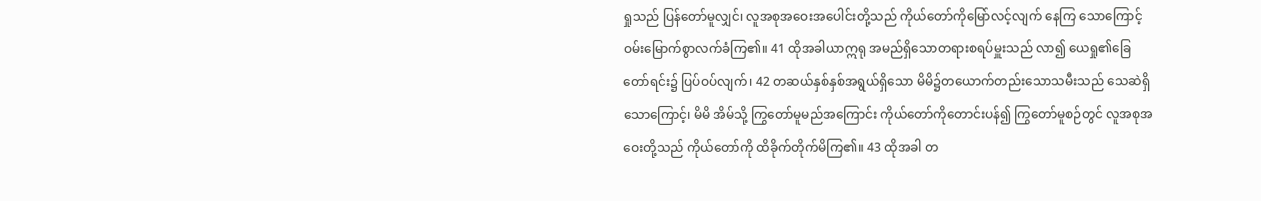ရှုသည် ပြန်တော်မူလျှင်၊ လူအစုအဝေးအပေါင်းတို့သည် ကိုယ်တော်ကိုမြော်လင့်လျက် နေကြ သောကြောင့် ဝမ်းမြောက်စွာလက်ခံကြ၏။ 41 ထိုအခါယာဣရု အမည်ရှိသောတရားစရပ်မှူးသည် လာ၍ ယေရှု၏ခြေတော်ရင်း၌ ပြပ်ဝပ်လျက်၊ 42 တဆယ်နှစ်နှစ်အရွယ်ရှိသော မိမိ၌တယောက်တည်းသောသမီးသည် သေဆဲရှိသောကြောင့်၊ မိမိ အိမ်သို့ ကြွတော်မူမည်အကြောင်း ကိုယ်တော်ကိုတောင်းပန်၍ ကြွတော်မူစဉ်တွင် လူအစုအဝေးတို့သည် ကိုယ်တော်ကို ထိခိုက်တိုက်မိကြ၏။ 43 ထိုအခါ တ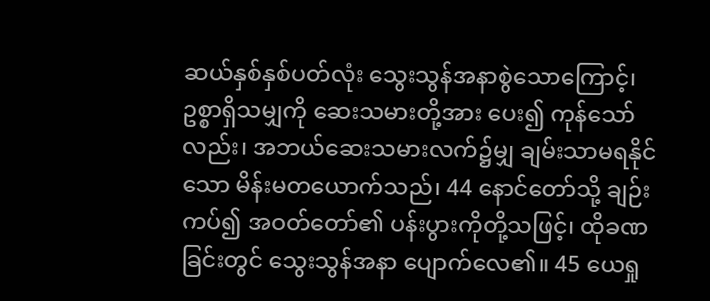ဆယ်နှစ်နှစ်ပတ်လုံး သွေးသွန်အနာစွဲသောကြောင့်၊ ဥစ္စာရှိသမျှကို ဆေးသမားတို့အား ပေး၍ ကုန်သော်လည်း၊ အဘယ်ဆေးသမားလက်၌မျှ ချမ်းသာမရနိုင်သော မိန်းမတယောက်သည်၊ 44 နောင်တော်သို့ ချဉ်းကပ်၍ အဝတ်တော်၏ ပန်းပွားကိုတို့သဖြင့်၊ ထိုခဏခြင်းတွင် သွေးသွန်အနာ ပျောက်လေ၏။ 45 ယေရှု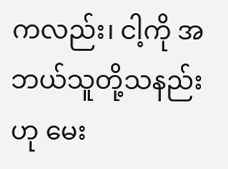ကလည်း၊ ငါ့ကို အဘယ်သူတို့သနည်းဟု မေး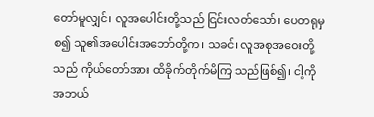တော်မူလျှင်၊ လူအပေါင်းတို့သည် ငြင်းလတ်သော်၊ ပေတရုမှစ၍ သူ၏အပေါင်းအဘော်တို့က၊ သခင်၊ လူအစုအဝေးတို့သည် ကိုယ်တော်အား ထိခိုက်တိုက်မိကြ သည်ဖြစ်၍၊ ငါ့ကိုအဘယ်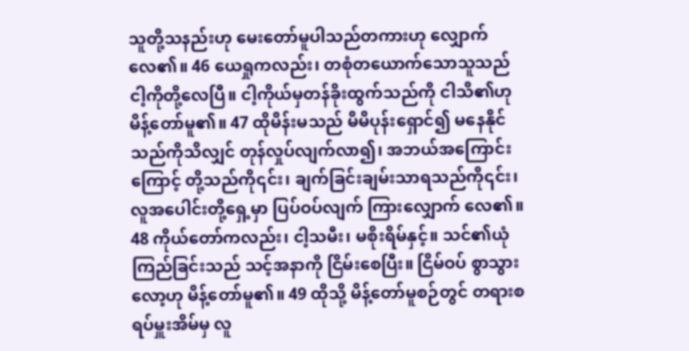သူတို့သနည်းဟု မေးတော်မူပါသည်တကားဟု လျှောက်လေ၏။ 46 ယေရှုကလည်း၊ တစုံတယောက်သောသူသည် ငါ့ကိုတို့လေပြီ။ ငါ့ကိုယ်မှတန်ခိုးထွက်သည်ကို ငါသိ၏ဟု မိန့်တော်မူ၏။ 47 ထိုမိန်းမသည် မိမိပုန်းရှောင်၍ မနေနိုင်သည်ကိုသိလျှင် တုန်လှုပ်လျက်လာ၍၊ အဘယ်အကြောင်း ကြောင့် တို့သည်ကို၎င်း၊ ချက်ခြင်းချမ်းသာရသည်ကို၎င်း၊ လူအပေါင်းတို့ရှေ့မှာ ပြပ်ဝပ်လျက် ကြားလျှောက် လေ၏။ 48 ကိုယ်တော်ကလည်း၊ ငါ့သမီး၊ မစိုးရိမ်နှင့်။ သင်၏ယုံကြည်ခြင်းသည် သင့်အနာကို ငြိမ်းစေပြီး။ ငြိမ်ဝပ် စွာသွားလော့ဟု မိန့်တော်မူ၏။ 49 ထိုသို့ မိန့်တော်မူစဉ်တွင် တရားစရပ်မှူးအိမ်မှ လူ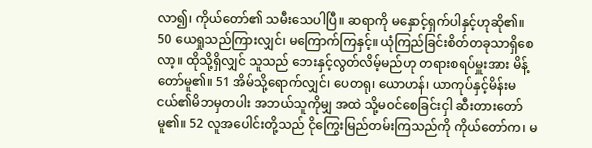လာ၍၊ ကိုယ်တော်၏ သမီးသေပါပြီ။ ဆရာကို မနှောင့်ရှက်ပါနှင့်ဟုဆို၏။ 50 ယေရှုသည်ကြားလျှင်၊ မကြောက်ကြနှင့်။ ယုံကြည်ခြင်းစိတ်တခုသာရှိစေလာ့။ ထိုသို့ရှိလျှင် သူသည် ဘေးနှင့်လွတ်လိမ့်မည်ဟု တရားစရပ်မှူးအား မိန့်တော်မူ၏။ 51 အိမ်သို့ရောက်လျှင်၊ ပေတရု၊ ယောဟန်၊ ယာကုပ်နှင့်မိန်းမငယ်၏မိဘမှတပါး အဘယ်သူကိုမျှ အထဲ သို့မဝင်စေခြင်းငှါ ဆီးတားတော်မူ၏။ 52 လူအပေါင်းတို့သည် ငိုကြွေးမြည်တမ်းကြသည်ကို ကိုယ်တော်က၊ မ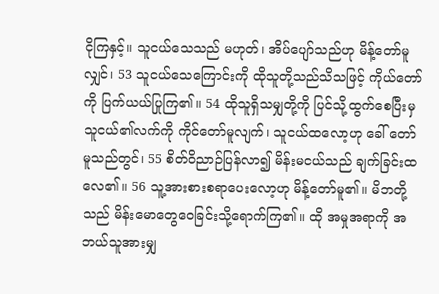ငိုကြနှင့်။ သူငယ်သေသည် မဟုတ်၊ အိပ်ပျော်သည်ဟု မိန့်တော်မူလျှင်၊ 53 သူငယ်သေကြောင်းကို ထိုသူတို့သည်သိသဖြင့် ကိုယ်တော်ကို ပြက်ယယ်ပြုကြ၏။ 54 ထိုသူရှိသမျှတို့ကို ပြင်သို့ထွက်စေပြီးမှ သူငယ်၏လက်ကို ကိုင်တော်မူလျက်၊ သူငယ်ထလော့ဟု ခေါ် တော်မူသည်တွင်၊ 55 စိတ်ဝိညာဉ်ပြန်လာ၍ မိန်းမငယ်သည် ချက်ခြင်းထလေ၏။ 56 သူ့အားစားစရာပေးလော့ဟု မိန့်တော်မူ၏။ မိဘတို့သည် မိန်းမောတွေဝေခြင်းသို့ရောက်ကြ၏။ ထို အမှုအရာကို အဘယ်သူအားမျှ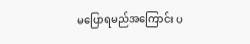မပြောရမည်အကြောင်း ပ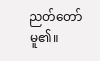ညတ်တော်မူ၏။